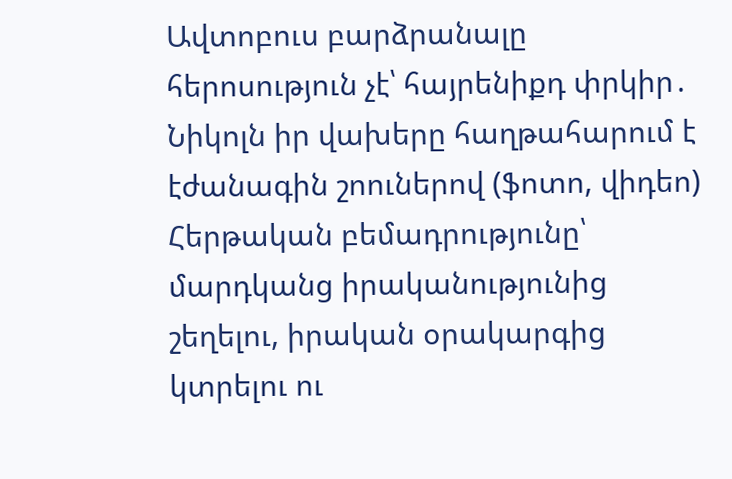Ավտոբուս բարձրանալը հերոսություն չէ՝ հայրենիքդ փրկիր․ Նիկոլն իր վախերը հաղթահարում է էժանագին շոուներով (ֆոտո, վիդեո)
Հերթական բեմադրությունը՝ մարդկանց իրականությունից շեղելու, իրական օրակարգից կտրելու ու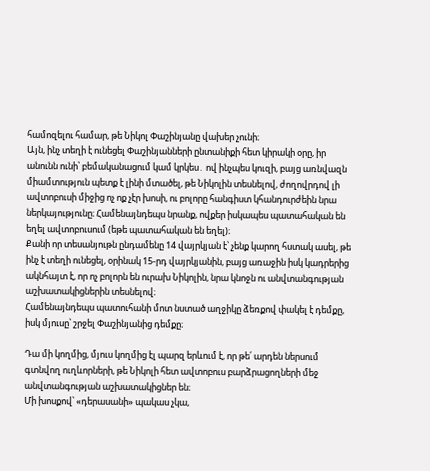համոզելու համար, թե Նիկոլ Փաշինյանը վախեր չունի։
Այն, ինչ տեղի է ունեցել Փաշինյանների ընտանիքի հետ կիրակի օրը, իր անունն ունի՝ բեմականացում կամ կրկես․ ով ինչպես կուզի, բայց առնվազն միամտություն պետք է լինի մտածել, թե Նիկոլին տեսնելով, ժողովրդով լի ավտոբուսի միջից ոչ ոք չէր խոսի, ու բոլորը հանգիստ կհանդուրժեին նրա ներկայությունը։ Համենայնդեպս նրանք, ովքեր իսկապես պատահական են եղել ավտոբուսում (եթե պատահական են եղել)։
Քանի որ տեսանյութն ընդամենը 14 վայրկյան է՝ չենք կարող հստակ ասել, թե ինչ է տեղի ունեցել, օրինակ 15-րդ վայրկյանին, բայց առաջին իսկ կադրերից ակնհայտ է, որ ոչ բոլորն են ուրախ Նիկոլին, նրա կնոջն ու անվտանգության աշխատակիցներին տեսնելով։
Համենայնդեպս պատուհանի մոտ նստած աղջիկը ձեռքով փակել է դեմքը, իսկ մյուսը՝ շրջել Փաշինյանից դեմքը։

Դա մի կողմից, մյուս կողմից էլ պարզ երևում է, որ թե՛ արդեն ներսում գտնվող ուղևորների, թե Նիկոլի հետ ավտոբուս բարձրացողների մեջ անվտանգության աշխատակիցներ են։
Մի խոսքով՝ «դերասանի» պակաս չկա,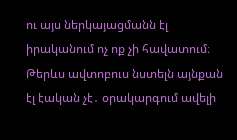ու այս ներկայացմանն էլ իրականում ոչ ոք չի հավատում։
Թերևս ավտոբուս նստելն այնքան էլ էական չէ․ օրակարգում ավելի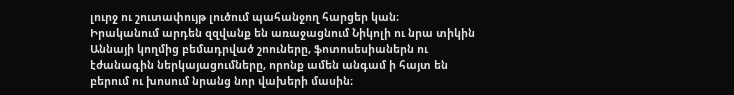լուրջ ու շուտափույթ լուծում պահանջող հարցեր կան։
Իրականում արդեն զզվանք են առաջացնում Նիկոլի ու նրա տիկին Աննայի կողմից բեմադրված շոուները, ֆոտոսեսիաներն ու էժանագին ներկայացումները, որոնք ամեն անգամ ի հայտ են բերում ու խոսում նրանց նոր վախերի մասին։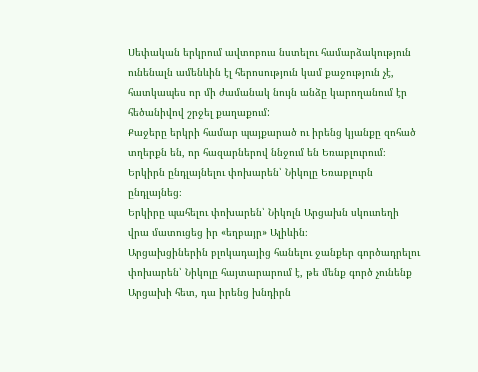Սեփական երկրում ավտոբուս նստելու համարձակություն ունենալն ամենևին էլ հերոսություն կամ քաջություն չէ, հատկապես որ մի ժամանակ նույն անձը կարողանում էր հեծանիվով շրջել քաղաքում:
Քաջերը երկրի համար պայքարած ու իրենց կյանքը զոհած տղերքն են, որ հազարներով ննջում են Եռաբլուրում։
Երկիրն ընդլայնելու փոխարեն՝ Նիկոլը Եռաբլուրն ընդլայնեց։
Երկիրը պահելու փոխարեն՝ Նիկոլն Արցախն սկուտեղի վրա մատուցեց իր «եղբայր» Ալիևին։
Արցախցիներին բլոկադայից հանելու ջանքեր գործադրելու փոխարեն՝ Նիկոլը հայտարարում է, թե մենք գործ չունենք Արցախի հետ, դա իրենց խնդիրն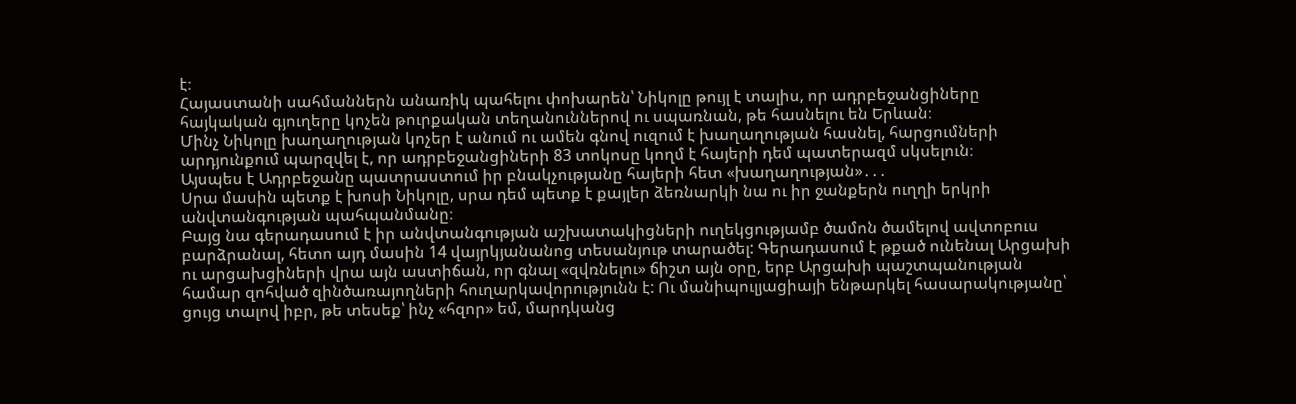է։
Հայաստանի սահմաններն անառիկ պահելու փոխարեն՝ Նիկոլը թույլ է տալիս, որ ադրբեջանցիները հայկական գյուղերը կոչեն թուրքական տեղանուններով ու սպառնան, թե հասնելու են Երևան։
Մինչ Նիկոլը խաղաղության կոչեր է անում ու ամեն գնով ուզում է խաղաղության հասնել, հարցումների արդյունքում պարզվել է, որ ադրբեջանցիների 83 տոկոսը կողմ է հայերի դեմ պատերազմ սկսելուն։
Այսպես է Ադրբեջանը պատրաստում իր բնակչությանը հայերի հետ «խաղաղության»․․․
Սրա մասին պետք է խոսի Նիկոլը, սրա դեմ պետք է քայլեր ձեռնարկի նա ու իր ջանքերն ուղղի երկրի անվտանգության պահպանմանը։
Բայց նա գերադասում է իր անվտանգության աշխատակիցների ուղեկցությամբ ծամոն ծամելով ավտոբուս բարձրանալ, հետո այդ մասին 14 վայրկյանանոց տեսանյութ տարածել: Գերադասում է թքած ունենալ Արցախի ու արցախցիների վրա այն աստիճան, որ գնալ «զվռնելու» ճիշտ այն օրը, երբ Արցախի պաշտպանության համար զոհված զինծառայողների հուղարկավորությունն է: Ու մանիպուլյացիայի ենթարկել հասարակությանը՝ ցույց տալով իբր, թե տեսեք՝ ինչ «հզոր» եմ, մարդկանց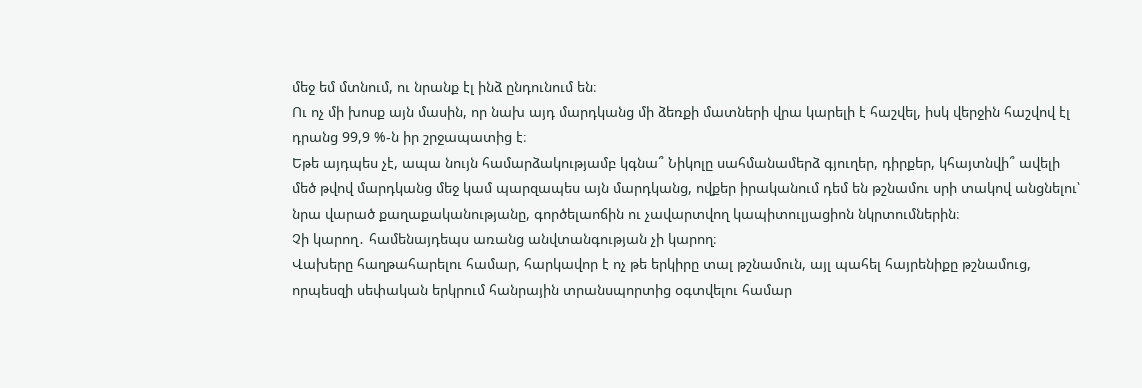մեջ եմ մտնում, ու նրանք էլ ինձ ընդունում են։
Ու ոչ մի խոսք այն մասին, որ նախ այդ մարդկանց մի ձեռքի մատների վրա կարելի է հաշվել, իսկ վերջին հաշվով էլ դրանց 99,9 %-ն իր շրջապատից է։
Եթե այդպես չէ, ապա նույն համարձակությամբ կգնա՞ Նիկոլը սահմանամերձ գյուղեր, դիրքեր, կհայտնվի՞ ավելի մեծ թվով մարդկանց մեջ կամ պարզապես այն մարդկանց, ովքեր իրականում դեմ են թշնամու սրի տակով անցնելու՝ նրա վարած քաղաքականությանը, գործելաոճին ու չավարտվող կապիտուլյացիոն նկրտումներին։
Չի կարող․ համենայդեպս առանց անվտանգության չի կարող։
Վախերը հաղթահարելու համար, հարկավոր է ոչ թե երկիրը տալ թշնամուն, այլ պահել հայրենիքը թշնամուց, որպեսզի սեփական երկրում հանրային տրանսպորտից օգտվելու համար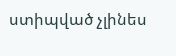ստիպված չլինես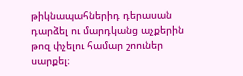թիկնապահներիդ դերասան դարձել ու մարդկանց աչքերին թոզ փչելու համար շոուներ սարքել։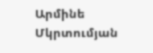Արմինե Մկրտումյան